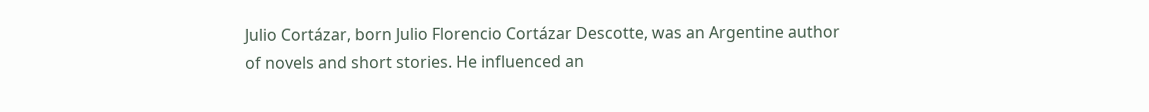Julio Cortázar, born Julio Florencio Cortázar Descotte, was an Argentine author of novels and short stories. He influenced an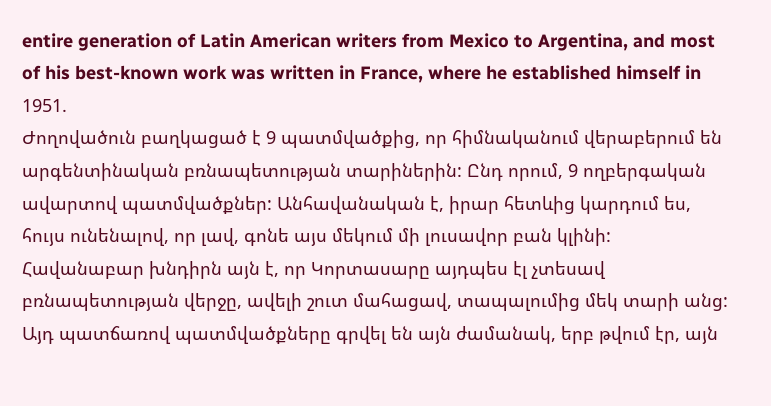entire generation of Latin American writers from Mexico to Argentina, and most of his best-known work was written in France, where he established himself in 1951.
Ժողովածուն բաղկացած է 9 պատմվածքից, որ հիմնականում վերաբերում են արգենտինական բռնապետության տարիներին: Ընդ որում, 9 ողբերգական ավարտով պատմվածքներ: Անհավանական է, իրար հետևից կարդում ես, հույս ունենալով, որ լավ, գոնե այս մեկում մի լուսավոր բան կլինի: Հավանաբար խնդիրն այն է, որ Կորտասարը այդպես էլ չտեսավ բռնապետության վերջը, ավելի շուտ մահացավ, տապալումից մեկ տարի անց: Այդ պատճառով պատմվածքները գրվել են այն ժամանակ, երբ թվում էր, այն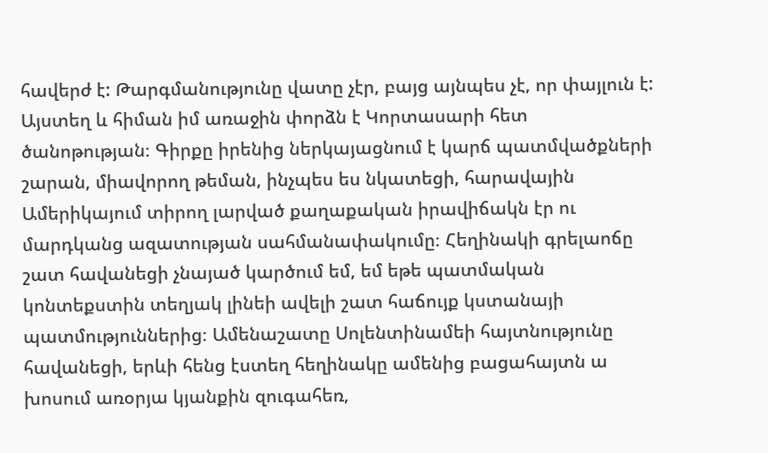հավերժ է: Թարգմանությունը վատը չէր, բայց այնպես չէ, որ փայլուն է:
Այստեղ և հիման իմ առաջին փորձն է Կորտասարի հետ ծանոթության։ Գիրքը իրենից ներկայացնում է կարճ պատմվածքների շարան, միավորող թեման, ինչպես ես նկատեցի, հարավային Ամերիկայում տիրող լարված քաղաքական իրավիճակն էր ու մարդկանց ազատության սահմանափակումը։ Հեղինակի գրելաոճը շատ հավանեցի չնայած կարծում եմ, եմ եթե պատմական կոնտեքստին տեղյակ լինեի ավելի շատ հաճույք կստանայի պատմություններից։ Ամենաշատը Սոլենտինամեի հայտնությունը հավանեցի, երևի հենց էստեղ հեղինակը ամենից բացահայտն ա խոսում առօրյա կյանքին զուգահեռ,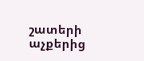շատերի աչքերից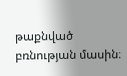թաքնված բռնության մասին։